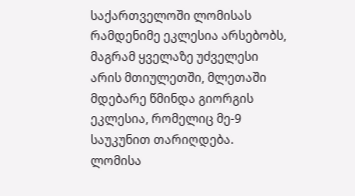საქართველოში ლომისას რამდენიმე ეკლესია არსებობს, მაგრამ ყველაზე უძველესი არის მთიულეთში, მლეთაში მდებარე წმინდა გიორგის ეკლესია, რომელიც მე-9 საუკუნით თარიღდება. ლომისა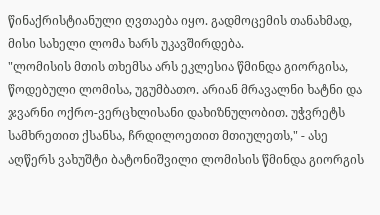წინაქრისტიანული ღვთაება იყო. გადმოცემის თანახმად, მისი სახელი ლომა ხარს უკავშირდება.
"ლომისის მთის თხემსა არს ეკლესია წმინდა გიორგისა, წოდებული ლომისა, უგუმბათო. არიან მრავალნი ხატნი და ჯვარნი ოქრო-ვერცხლისანი დახიზნულობით. უჭვრეტს სამხრეთით ქსანსა, ჩრდილოეთით მთიულეთს," - ასე აღწერს ვახუშტი ბატონიშვილი ლომისის წმინდა გიორგის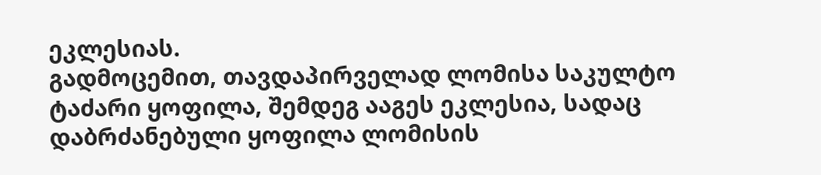ეკლესიას.
გადმოცემით, თავდაპირველად ლომისა საკულტო ტაძარი ყოფილა, შემდეგ ააგეს ეკლესია, სადაც დაბრძანებული ყოფილა ლომისის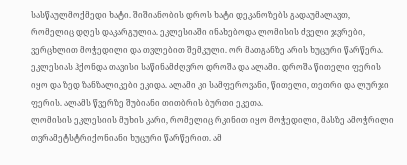სასწაულმოქმედი ხატი. შიშიანობის დროს ხატი დეკანოზებს გადაუმალავთ, რომელიც დღეს დაკარგულია. ეკლესიაში ინახებოდა ლომისის ძველი ჯვრები, ვერცხლით მოჭედილი და თვლებით შემკული. ორ მათგანზე არის ხუცური წარწერა. ეკლესიას ჰქონდა თავისი საწინამძღვრო დროშა და ალამი. დროშა წითელი ფერის იყო და ზედ ზანზალიკები ეკიდა. ალამი კი სამფეროვანი, წითელი, თეთრი და ლურჯი ფერის. ალამს წვერზე შუბიანი თითბრის ბურთი ეკეთა.
ლომისის ეკლესიის მუხის კარი, რომელიც რკინით იყო მოჭედილი, მასზე ამოჭრილი თვრამეტსტრიქონიანი ხუცური წარწერით. ამ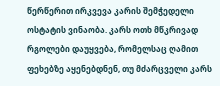წერწერით ირკვევა კარის შემჭედელი ოსტატის ვინაობა. კარს ოთხ მწკრივად რგოლები დაუყვება, რომელსაც ღამით ფეხებზე აყენებდნენ, თუ მძარცველი კარს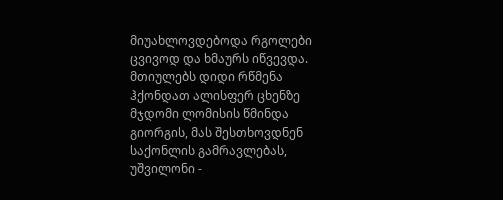მიუახლოვდებოდა რგოლები ცვივოდ და ხმაურს იწვევდა.
მთიულებს დიდი რწმენა ჰქონდათ ალისფერ ცხენზე მჯდომი ლომისის წმინდა გიორგის, მას შესთხოვდნენ საქონლის გამრავლებას, უშვილონი -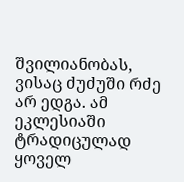შვილიანობას, ვისაც ძუძუში რძე არ ედგა. ამ ეკლესიაში ტრადიცულად ყოველ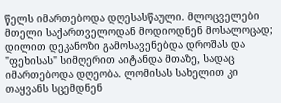წელს იმართებოდა დღესასწაული. მლოცველები მთელი საქართველოდან მოდიოდნენ მოსალოცად; დილით დეკანოზი გამოსავენებდა დროშას და "ფეხისას" სიმღერით აიტანდა მთაზე, სადაც იმართებოდა დღეობა. ლომისას სახელით კი თაყვანს სცემდნენ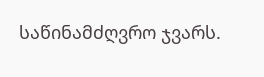საწინამძღვრო ჯვარს.